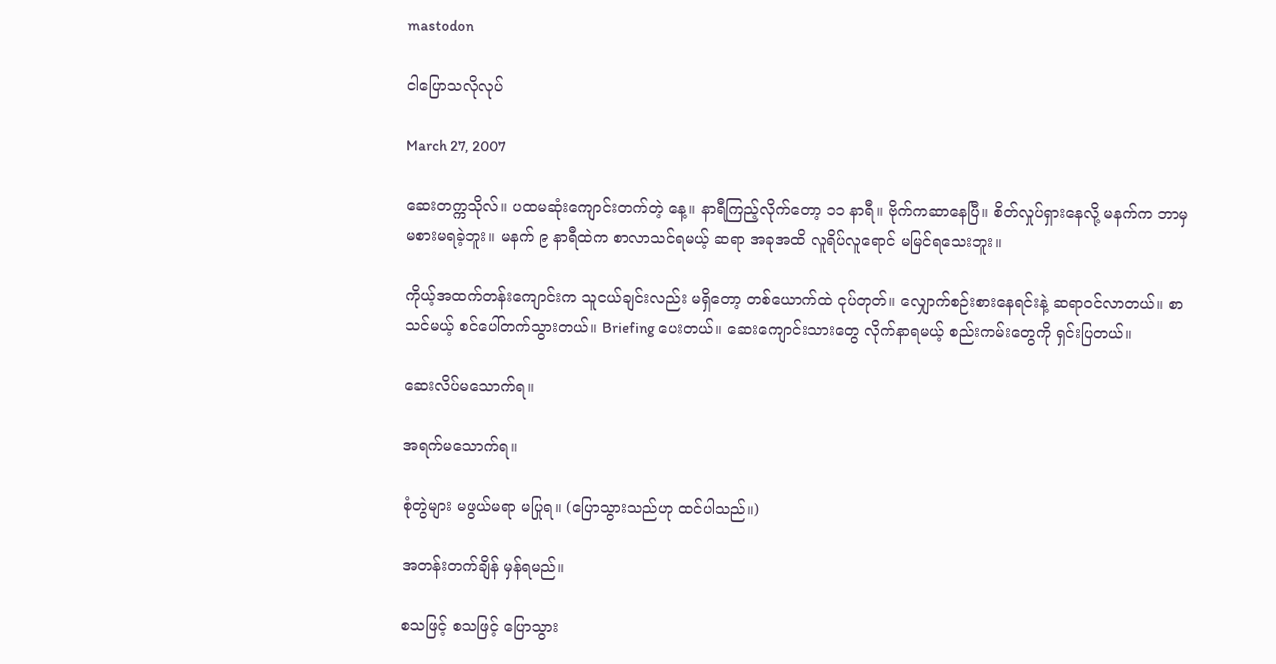mastodon

ငါပြောသလိုလုပ်

March 27, 2007

ဆေးတက္ကသိုလ်။ ပထမဆုံးကျောင်းတက်တဲ့ နေ့။ နာရီကြည့်လိုက်တော့ ၁၁ နာရီ။ ဗိုက်ကဆာနေပြီ။ စိတ်လှုပ်ရှားနေလို့ မနက်က ဘာမှ မစားမရခဲ့ဘူး။ မနက် ၉ နာရီထဲက စာလာသင်ရမယ့် ဆရာ အခုအထိ လူရိပ်လူရောင် မမြင်ရသေးဘူး။

ကိုယ့်အထက်တန်းကျောင်းက သူငယ်ချင်းလည်း မရှိတော့ တစ်ယောက်ထဲ ငုပ်တုတ်။ လျှောက်စဉ်းစားနေရင်းနဲ့ ဆရာဝင်လာတယ်။ စာသင်မယ့် စင်ပေါ်တက်သွားတယ်။ Briefing ပေးတယ်။ ဆေးကျောင်းသားတွေ လိုက်နာရမယ့် စည်းကမ်းတွေကို ရှင်းပြတယ်။

ဆေးလိပ်မသောက်ရ။

အရက်မသောက်ရ။

စုံတွဲများ မဖွယ်မရာ မပြုရ။ (ပြောသွားသည်ဟု ထင်ပါသည်။)

အတန်းတက်ချိန် မှန်ရမည်။

စသဖြင့် စသဖြင့် ပြောသွား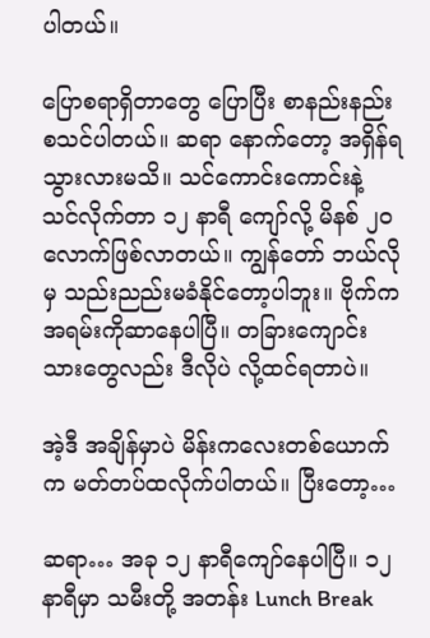ပါတယ်။

ပြောစရာရှိတာတွေ ပြောပြီး စာနည်းနည်း စသင်ပါတယ်။ ဆရာ နောက်တော့ အရှိန်ရသွားလားမသိ။ သင်ကောင်းကောင်းနဲ့ သင်လိုက်တာ ၁၂ နာရီ ကျော်လို့ မိနစ် ၂၀ လောက်ဖြစ်လာတယ်။ ကျွန်တော် ဘယ်လိုမှ သည်းညည်းမခံနိုင်တော့ပါဘူး။ ဗိုက်က အရမ်းကိုဆာနေပါပြီ။ တခြားကျောင်းသားတွေလည်း ဒီလိုပဲ လို့ထင်ရတာပဲ။

အဲ့ဒီ အချိန်မှာပဲ မိန်းကလေးတစ်ယောက်က မတ်တပ်ထလိုက်ပါတယ်။ ပြီးတော့…

ဆရာ… အခု ၁၂ နာရီကျော်နေပါပြီ။ ၁၂ နာရီမှာ သမီးတို့ အတန်း Lunch Break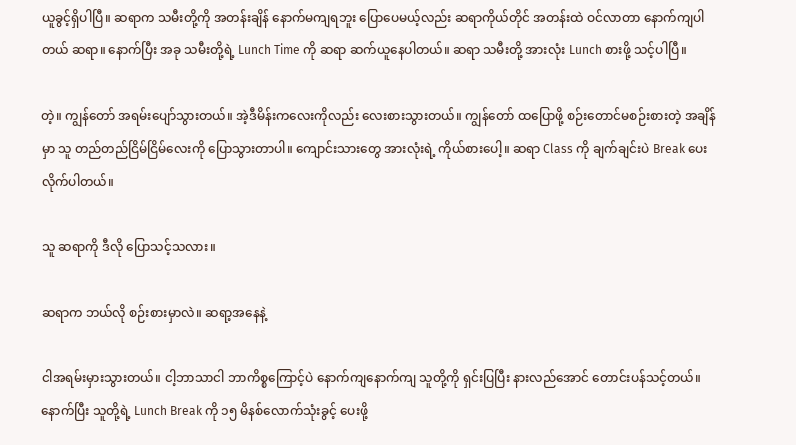ယူခွင့်ရှိပါပြီ။ ဆရာက သမီးတို့ကို အတန်းချိန် နောက်မကျရဘူး ပြောပေမယ့်လည်း ဆရာကိုယ်တိုင် အတန်းထဲ ဝင်လာတာ နောက်ကျပါတယ် ဆရာ။ နောက်ပြီး အခု သမီးတို့ရဲ့ Lunch Time ကို ဆရာ ဆက်ယူနေပါတယ်။ ဆရာ သမီးတို့ အားလုံး Lunch စားဖို့ သင့်ပါပြီ။

တဲ့။ ကျွန်တော် အရမ်းပျော်သွားတယ်။ အဲ့ဒီမိန်းကလေးကိုလည်း လေးစားသွားတယ်။ ကျွန်တော် ထပြောဖို့ စဉ်းတောင်မစဉ်းစားတဲ့ အချိန်မှာ သူ တည်တည်ငြိမ်ငြိမ်လေးကို ပြောသွားတာပါ။ ကျောင်းသားတွေ အားလုံးရဲ့ ကိုယ်စားပေါ့။ ဆရာ Class ကို ချက်ချင်းပဲ Break ပေးလိုက်ပါတယ်။

သူ ဆရာကို ဒီလို ပြောသင့်သလား။

ဆရာက ဘယ်လို စဉ်းစားမှာလဲ။ ဆရာ့အနေနဲ့

ငါအရမ်းမှားသွားတယ်။ ငါ့ဘာသာငါ ဘာကိစ္စကြောင့်ပဲ နောက်ကျနောက်ကျ သူတို့ကို ရှင်းပြပြီး နားလည်အောင် တောင်းပန်သင့်တယ်။ နောက်ပြီး သူတို့ရဲ့ Lunch Break ကို ၁၅ မိနစ်လောက်သုံးခွင့် ပေးဖို့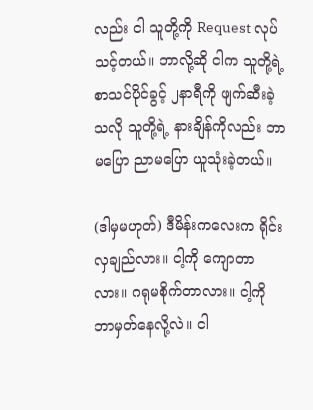လည်း ငါ သူတို့ကို Request လုပ်သင့်တယ်။ ဘာလို့ဆို ငါက သူတို့ရဲ့ စာသင်ပိုင်ခွင့် ၂နာရီကို ဖျက်ဆီးခဲ့သလို သူတို့ရဲ့ နားချိန်ကိုလည်း ဘာမပြော ညာမပြော ယူသုံးခဲ့တယ်။

(ဒါမှမဟုတ်) ဒီမိန်းကလေးက ရိုင်းလှချည်လား။ ငါ့ကို ကျောတာလား။ ဂရုမစိုက်တာလား။ ငါ့ကို ဘာမှတ်နေလို့လဲ။ ငါ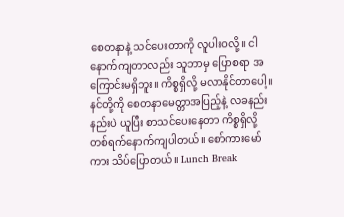စေတနာနဲ့ သင်ပေးတာကို လူပါးဝလို့။ ငါ နောက်ကျတာလည်း သူဘာမှ ပြောစရာ အကြောင်းမရှိဘူး။ ကိစ္စရှိလို့ မလာနိုင်တာပေါ့။ နင်တို့ကို စေတနာမေတ္တာအပြည့်နဲ့ လခနည်းနည်းပဲ ယူပြီး စာသင်ပေးနေတာ ကိစ္စရှိလို့ တစ်ရက်နောက်ကျပါတယ်။ စော်ကားမော်ကား သိပ်ပြောတယ်။ Lunch Break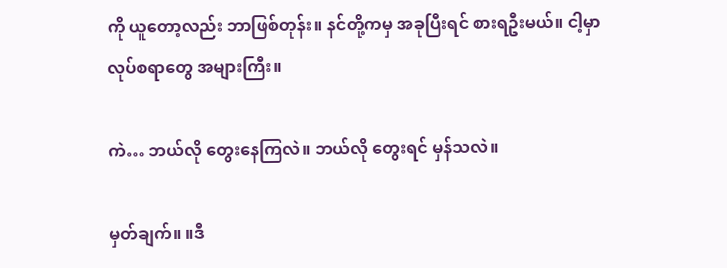ကို ယူတော့လည်း ဘာဖြစ်တုန်း။ နင်တို့ကမှ အခုပြီးရင် စားရဦးမယ်။ ငါ့မှာ လုပ်စရာတွေ အများကြီး။

ကဲ… ဘယ်လို တွေးနေကြလဲ။ ဘယ်လို တွေးရင် မှန်သလဲ။

မှတ်ချက်။ ။ဒီ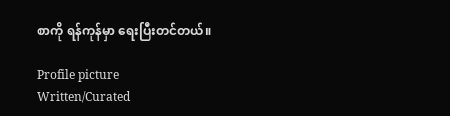စာကို ရန်ကုန်မှာ ရေးပြီးတင်တယ်။

Profile picture
Written/Curated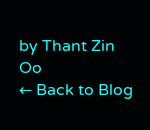by Thant Zin Oo
← Back to Blog